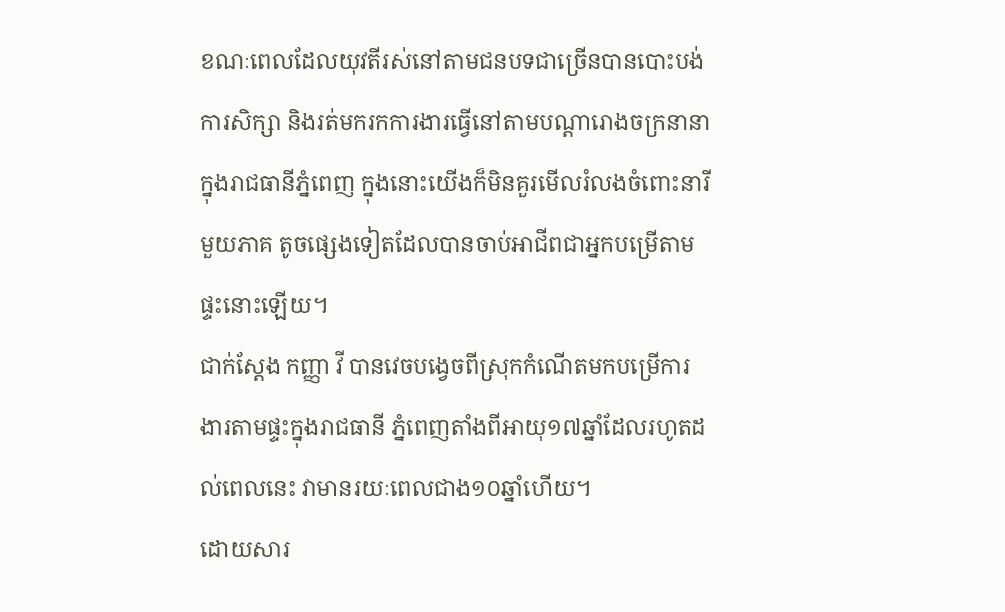ខណៈពេលដែលយុវតីរស់នៅតាមជនបទជាច្រើនបានបោះបង់ការសិក្សា និងរត់មករកការងារធ្វើនៅតាមបណ្ដារោងចក្រនានាក្នុងរាជធានីភ្នំពេញ ក្នុងនោះយើងក៏មិនគួរមើលរំលងចំពោះនារីមួយភាគ តូចផ្សេងទៀតដែលបានចាប់អាជីពជាអ្នកបម្រើតាមផ្ទះនោះឡើយ។
ជាក់ស្តែង កញ្ញា វី បានវេចបង្វេចពីស្រុកកំណើតមកបម្រើការងារតាមផ្ទះក្នុងរាជធានី ភ្នំពេញតាំងពីអាយុ១៧ឆ្នាំដែលរហូតដល់ពេលនេះ វាមានរយៈពេលជាង១០ឆ្នាំហើយ។
ដោយសារ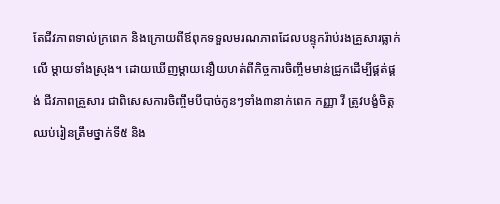តែជីវភាពទាល់ក្រពេក និងក្រោយពីឪពុកទទួលមរណភាពដែលបន្ទុករ៉ាប់រងគ្រួសារធ្លាក់លើ ម្ដាយទាំងស្រុង។ ដោយឃើញម្ដាយនឿយហត់ពីកិច្ចការចិញ្ចឹមមាន់ជ្រូកដើម្បីផ្គត់ផ្គង់ ជីវភាពគ្រួសារ ជាពិសេសការចិញ្ចឹមបីបាច់កូនៗទាំង៣នាក់ពេក កញ្ញា វី ត្រូវបង្ខំចិត្ដឈប់រៀនត្រឹមថ្នាក់ទី៥ និង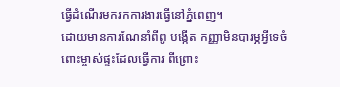ធ្វើដំណើរមករកការងារធ្វើនៅភ្នំពេញ។
ដោយមានការណែនាំពីពូ បង្កើត កញ្ញាមិនបារម្ភអ្វីទេចំពោះម្ចាស់ផ្ទះដែលធ្វើការ ពីព្រោះ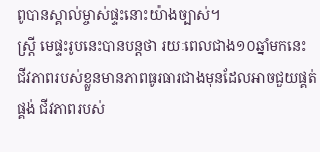ពូបានស្គាល់ម្ចាស់ផ្ទះនោះយ៉ាងច្បាស់។
ស្ដ្រី មេផ្ទះរូបនេះបានបន្ដថា រយៈពេលជាង១០ឆ្នាំមកនេះ ជីវភាពរបស់ខ្លួនមានភាពធូរធារជាងមុនដែលអាចជួយផ្គត់ផ្គង់ ជីវភាពរបស់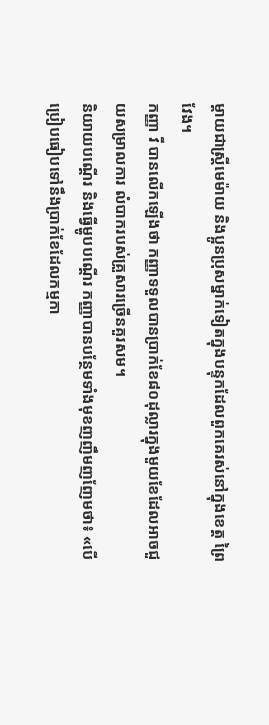ម្ដាយជាស្ដ្រីមេម៉ាយ និងប្អូនប្រុសម្នាក់ទៀតក្នុងបន្ទុកដែលពួកគេរស់នៅក្នុងខេត្ដ ព្រៃវែង។
កញ្ញា វី បានលើកឡើងថា កញ្ញាទទួលបានប្រាក់ខែ៨០ដុល្លារក្នុងមួយខែដែលអាចជួយសម្រាលការ លំបាករបស់គ្រួសារច្រើនគួរសម។
និយាយបណ្ដើរ និងធ្វើម្ហូបបណ្ដើរ កញ្ញាបានបន្ថែមទាំងមុខញញឹមញញែមថា៖ «បើប្រៀបធៀបទៅនឹងប្រាក់ខែដែលកម្មកា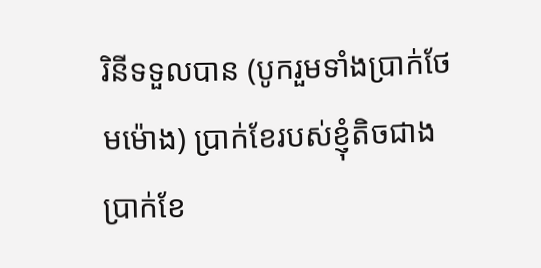រិនីទទួលបាន (បូករួមទាំងប្រាក់ថែមម៉ោង) ប្រាក់ខែរបស់ខ្ញុំតិចជាងប្រាក់ខែ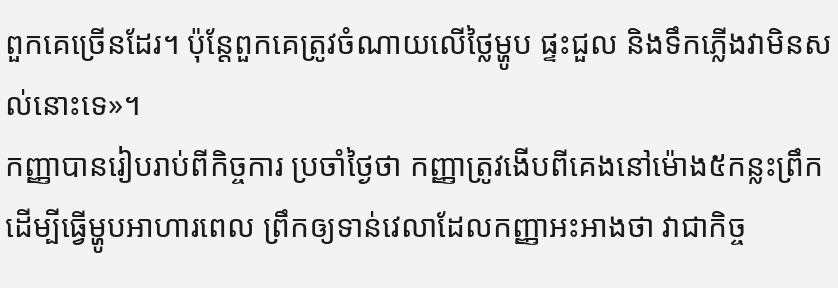ពួកគេច្រើនដែរ។ ប៉ុន្ដែពួកគេត្រូវចំណាយលើថ្លៃម្ហូប ផ្ទះជួល និងទឹកភ្លើងវាមិនសល់នោះទេ»។
កញ្ញាបានរៀបរាប់ពីកិច្ចការ ប្រចាំថ្ងៃថា កញ្ញាត្រូវងើបពីគេងនៅម៉ោង៥កន្លះព្រឹកដើម្បីធ្វើម្ហូបអាហារពេល ព្រឹកឲ្យទាន់វេលាដែលកញ្ញាអះអាងថា វាជាកិច្ច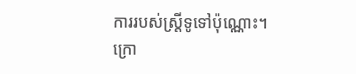ការរបស់ស្ដ្រីទូទៅប៉ុណ្ណោះ។
ក្រោ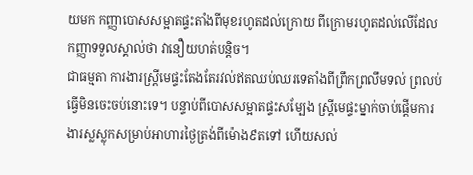យមក កញ្ញាបោសសម្អាតផ្ទះតាំងពីមុខរហូតដល់ក្រោយ ពីក្រោមរហូតដល់លើដែលកញ្ញាទទួលស្គាល់ថា វានឿយហត់បន្ដិច។
ជាធម្មតា ការងារស្ដ្រីមេផ្ទះតែងតែរវល់ឥតឈប់ឈរទេតាំងពីព្រឹកព្រលឹមទល់ ព្រលប់ ធ្វើមិនចេះចប់នោះទេ។ បន្ទាប់ពីបោសសម្អាតផ្ទះសម្បែង ស្ដ្រីមេផ្ទះម្នាក់ចាប់ផ្ដើមការងារស្លស្លុកសម្រាប់អាហារថ្ងៃត្រង់ពីម៉ោង៩តទៅ ហើយសល់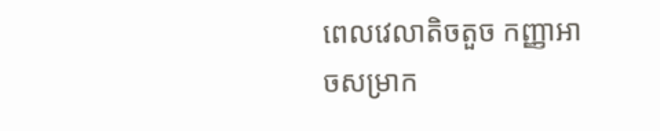ពេលវេលាតិចតួច កញ្ញាអាចសម្រាក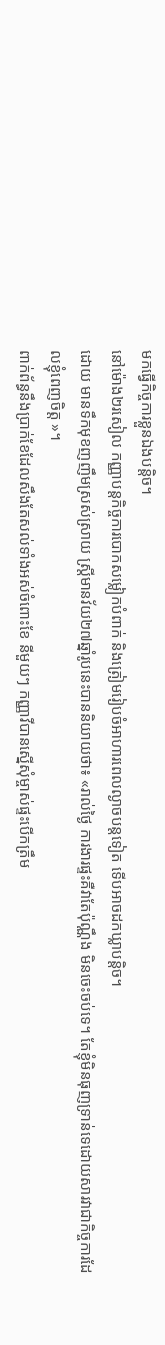មកធ្វើកិច្ចការខ្លួនឯងបន្ដិច។
នៅម៉ោង២រសៀល កញ្ញាបន្ដកិច្ចការបោកសម្លៀកបំពាក់ និងត្រៀមរៀបចំអាហារពេលល្ងាចបន្ដទៀត ទើបអាចដកឃ្លាបន្ដិច។
ដោយ មានទឹកមុខញញឹមស្រស់ស្រាយ ស្ត្រីមានវ័យ២៧ឆ្នាំរូបនេះបាននិយាយថា៖ «រាល់ថ្ងៃ ការងារផ្ទះគឺវាតែប៉ុណ្ណឹង មិនចេះចប់ទេ។ តែខ្ញុំមិនធុញទ្រាន់ទេដោយសារវាជាកិច្ចការដែលខ្ញុំពេញចិត្ដ »។
ពាក់ព័ន្ធនឹងប្រាក់ខែដែលសឹងតែសល់ទាំងអស់ចំពោះខែ នីមួយៗ កញ្ញាវីបានស្នើសុំម្ចាស់ផ្ទះបើកត្រឹម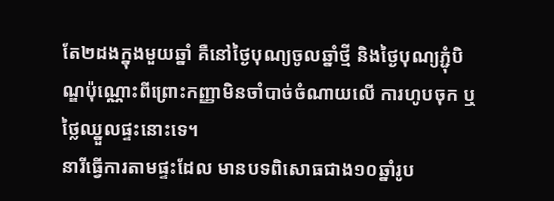តែ២ដងក្នុងមួយឆ្នាំ គឺនៅថ្ងៃបុណ្យចូលឆ្នាំថ្មី និងថ្ងៃបុណ្យភ្ជុំបិណ្ឌប៉ុណ្ណោះពីព្រោះកញ្ញាមិនចាំបាច់ចំណាយលើ ការហូបចុក ឬថ្លៃឈ្នួលផ្ទះនោះទេ។
នារីធ្វើការតាមផ្ទះដែល មានបទពិសោធជាង១០ឆ្នាំរូប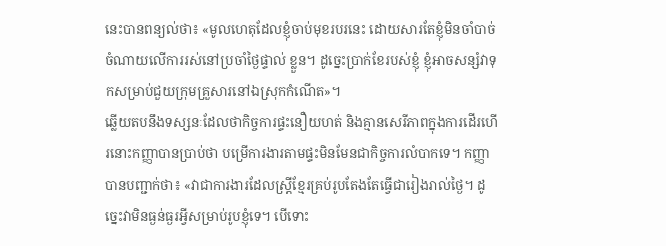នេះបានពន្យល់ថា៖ «មូលហេតុដែលខ្ញុំចាប់មុខរបរនេះ ដោយសារតែខ្ញុំមិនចាំបាច់ចំណាយលើការរស់នៅប្រចាំថ្ងៃផ្ទាល់ ខ្លួន។ ដូច្នេះប្រាក់ខែរបស់ខ្ញុំ ខ្ញុំអាចសន្សំវាទុកសម្រាប់ជួយក្រុមគ្រួសារនៅឯស្រុកកំណើត»។
ឆ្លើយតបនឹងទស្សនៈដែលថាកិច្ចការផ្ទះនឿយហត់ និងគ្មានសេរីភាពក្នុងការដើរហើរនោះកញ្ញាបានប្រាប់ថា បម្រើការងារតាមផ្ទះមិនមែនជាកិច្ចការលំបាកទេ។ កញ្ញាបានបញ្ជាក់ថា៖ «វាជាការងារដែលស្ដ្រីខ្មែរគ្រប់រូបតែងតែធ្វើជារៀងរាល់ថ្ងៃ។ ដូច្នេះវាមិនធ្ងន់ធ្ងរអ្វីសម្រាប់រូបខ្ញុំទេ។ បើទោះ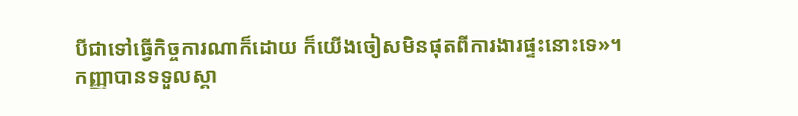បីជាទៅធ្វើកិច្ចការណាក៏ដោយ ក៏យើងចៀសមិនផុតពីការងារផ្ទះនោះទេ»។
កញ្ញាបានទទួលស្គា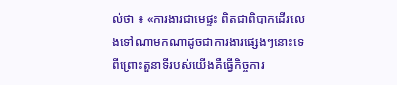ល់ថា ៖ «ការងារជាមេផ្ទះ ពិតជាពិបាកដើរលេងទៅណាមកណាដូចជាការងារផ្សេងៗនោះទេ ពីព្រោះតួនាទីរបស់យើងគឺធ្វើកិច្ចការ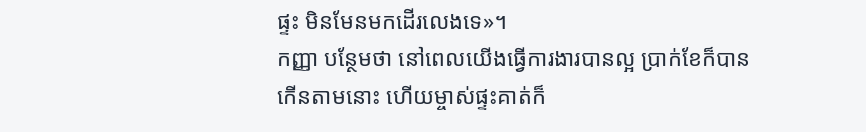ផ្ទះ មិនមែនមកដើរលេងទេ»។
កញ្ញា បន្ថែមថា នៅពេលយើងធ្វើការងារបានល្អ ប្រាក់ខែក៏បានកើនតាមនោះ ហើយម្ចាស់ផ្ទះគាត់ក៏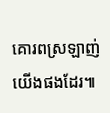គោរពស្រឡាញ់យើងផងដែរ៕